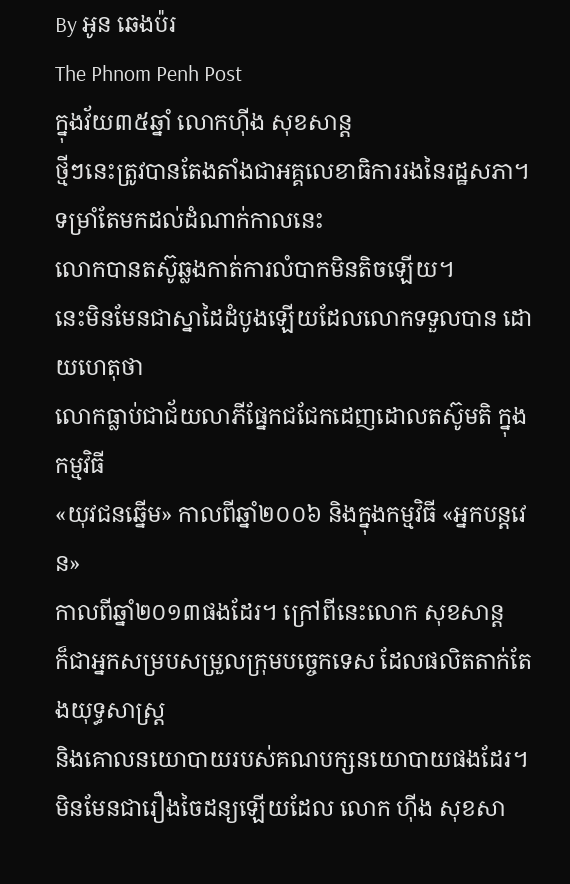By អូន ឆេងប៉រ
The Phnom Penh Post
ក្នុងវ័យ៣៥ឆ្នាំ លោកហ៊ីង សុខសាន្ត
ថ្មីៗនេះត្រូវបានតែងតាំងជាអគ្គលេខាធិការរងនៃរដ្ឋសភា។
ទម្រាំតែមកដល់ដំណាក់កាលនេះ
លោកបានតស៊ូឆ្លងកាត់ការលំបាកមិនតិចឡើយ។
នេះមិនមែនជាស្នាដៃដំបូងឡើយដែលលោកទទួលបាន ដោយហេតុថា
លោកធ្លាប់ជាជ័យលាភីផ្នែកជជែកដេញដោលតស៊ូមតិ ក្នុងកម្មវិធី
«យុវជនឆ្នើម» កាលពីឆ្នាំ២០០៦ និងក្នុងកម្មវិធី «អ្នកបន្តវេន»
កាលពីឆ្នាំ២០១៣ផងដែរ។ ក្រៅពីនេះលោក សុខសាន្ត
ក៏ជាអ្នកសម្របសម្រួលក្រុមបច្ចេកទេស ដែលផលិតតាក់តែងយុទ្ធសាស្ត្រ
និងគោលនយោបាយរបស់គណបក្សនយោបាយផងដែរ។
មិនមែនជារឿងចៃដន្យឡើយដែល លោក ហ៊ីង សុខសា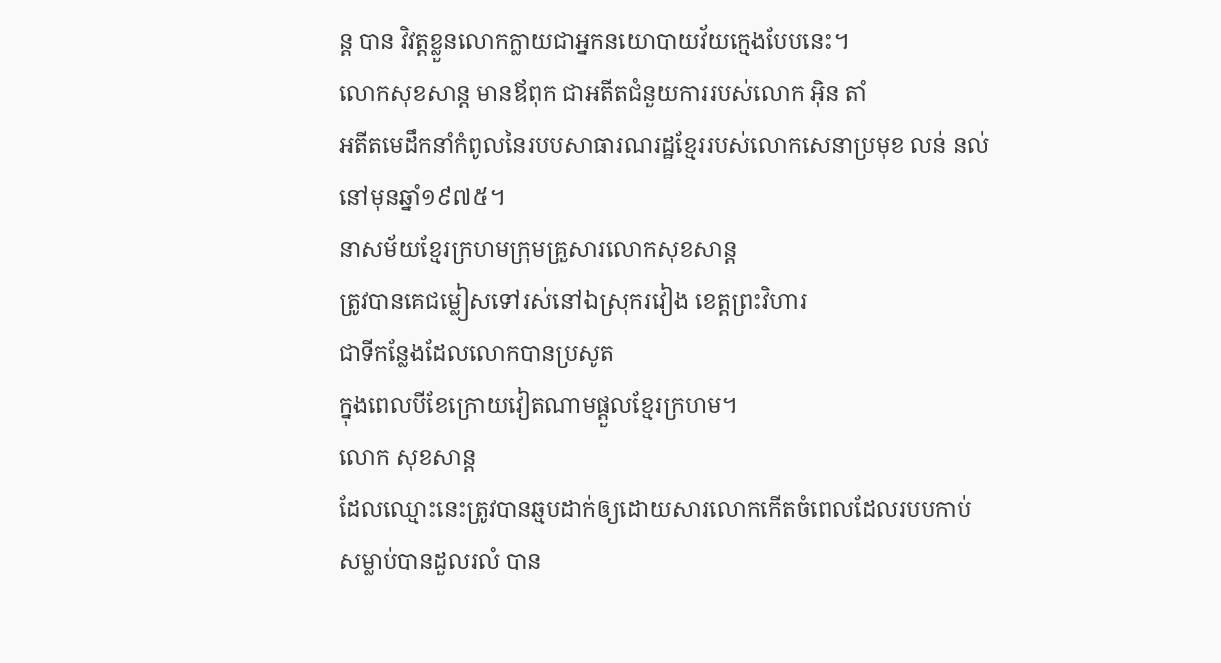ន្ត បាន វិវត្តខ្លួនលោកក្លាយជាអ្នកនយោបាយវ័យក្មេងបែបនេះ។
លោកសុខសាន្ត មានឪពុក ជាអតីតជំនួយការរបស់លោក អ៊ិន តាំ
អតីតមេដឹកនាំកំពូលនៃរបបសាធារណរដ្ឋខ្មែររបស់លោកសេនាប្រមុខ លន់ នល់
នៅមុនឆ្នាំ១៩៧៥។
នាសម័យខ្មែរក្រហមក្រុមគ្រួសារលោកសុខសាន្ត
ត្រូវបានគេជម្លៀសទៅរស់នៅឯស្រុករវៀង ខេត្តព្រះវិហារ
ជាទីកន្លែងដែលលោកបានប្រសូត
ក្នុងពេលបីខែក្រោយវៀតណាមផ្ដួលខ្មែរក្រហម។
លោក សុខសាន្ត
ដែលឈ្មោះនេះត្រូវបានឆ្មបដាក់ឲ្យដោយសារលោកកើតចំពេលដែលរបបកាប់
សម្លាប់បានដួលរលំ បាន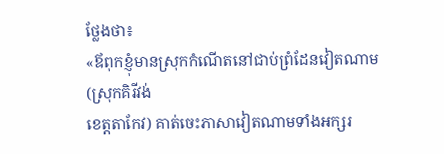ថ្លែងថា៖
«ឪពុកខ្ញុំមានស្រុកកំណើតនៅជាប់ព្រំដែនវៀតណាម (ស្រុកគិរីវង់
ខេត្តតាកែវ) គាត់ចេះភាសាវៀតណាមទាំងអក្សរ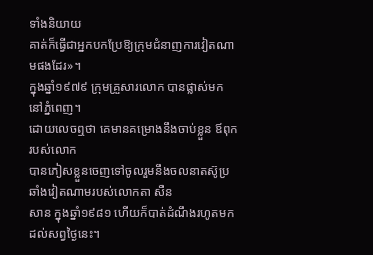ទាំងនិយាយ
គាត់ក៏ធ្វើជាអ្នកបកប្រែឱ្យក្រុមជំនាញការវៀតណាមផងដែរ»។
ក្នុងឆ្នាំ១៩៧៩ ក្រុមគ្រួសារលោក បានផ្លាស់មកនៅភ្នំពេញ។
ដោយលេចឮថា គេមានគម្រោងនឹងចាប់ខ្លួន ឪពុករបស់លោក
បានភៀសខ្លួនចេញទៅចូលរួមនឹងចលនាតស៊ូប្រឆាំងវៀតណាមរបស់លោកតា សឺន
សាន ក្នុងឆ្នាំ១៩៨១ ហើយក៏បាត់ដំណឹងរហូតមកដល់សព្វថ្ងៃនេះ។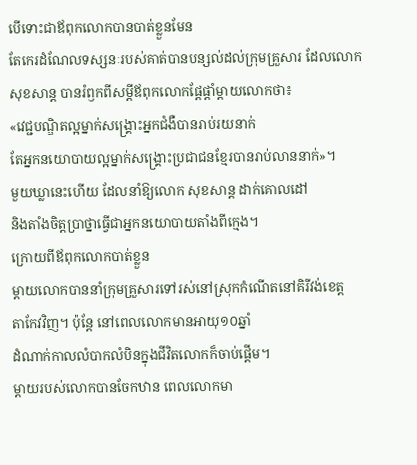បើទោះជាឪពុកលោកបានបាត់ខ្លួនមែន
តែកេរដំណែលទស្សនៈរបស់គាត់បានបន្សល់ដល់ក្រុមគ្រួសារ ដែលលោក
សុខសាន្ត បានរំឭកពីសម្ដីឪពុកលោកផ្ដែផ្ដាំម្ដាយលោកថា៖
«វេជ្ជបណ្ឌិតល្អម្នាក់សង្គ្រោះអ្នកជំងឺបានរាប់រយនាក់
តែអ្នកនយោបាយល្អម្នាក់សង្គ្រោះប្រជាជនខ្មែរបានរាប់លាននាក់»។
មួយឃ្លានេះហើយ ដែលនាំឱ្យលោក សុខសាន្ត ដាក់គោលដៅ
និងតាំងចិត្តប្រាថ្នាធ្វើជាអ្នកនយោបាយតាំងពីក្មេង។
ក្រោយពីឪពុកលោកបាត់ខ្លួន
ម្ដាយលោកបាននាំក្រុមគ្រួសារទៅរស់នៅស្រុកកំណើតនៅគិរីវង់ខេត្ត
តាកែវវិញ។ ប៉ុន្តែ នៅពេលលោកមានអាយុ១០ឆ្នាំ
ដំណាក់កាលលំបាកលំបិនក្នុងជីវិតលោកក៏ចាប់ផ្ដើម។
ម្ដាយរបស់លោកបានចែកឋាន ពេលលោកមា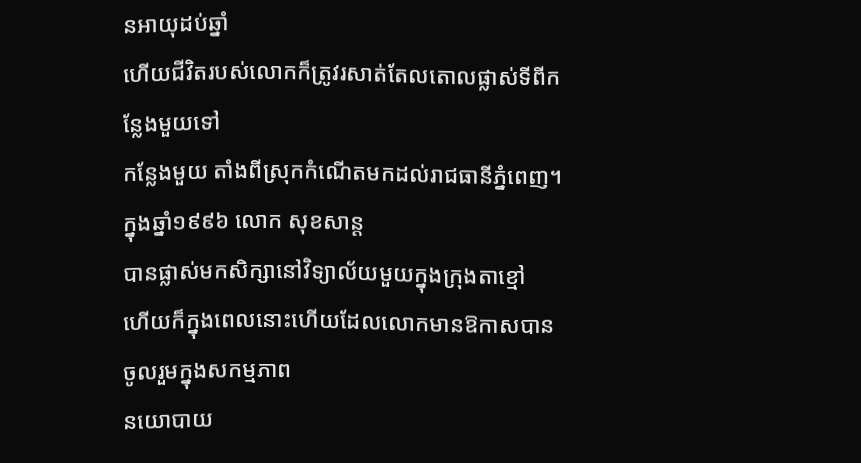នអាយុដប់ឆ្នាំ
ហើយជីវិតរបស់លោកក៏ត្រូវរសាត់តែលតោលផ្លាស់ទីពីកន្លែងមួយទៅ
កន្លែងមួយ តាំងពីស្រុកកំណើតមកដល់រាជធានីភ្នំពេញ។
ក្នុងឆ្នាំ១៩៩៦ លោក សុខសាន្ត
បានផ្លាស់មកសិក្សានៅវិទ្យាល័យមួយក្នុងក្រុងតាខ្មៅ
ហើយក៏ក្នុងពេលនោះហើយដែលលោកមានឱកាសបានចូលរួមក្នុងសកម្មភាព
នយោបាយ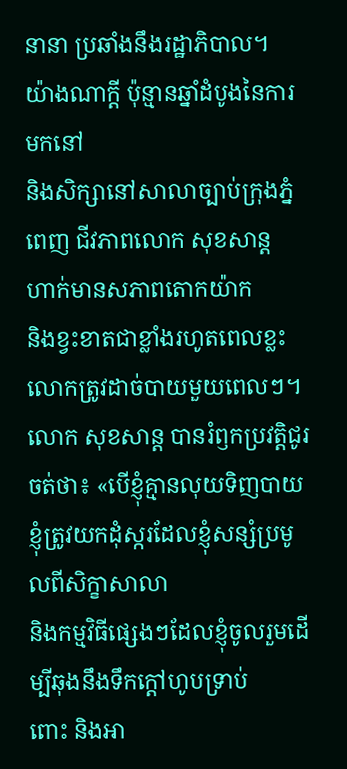នានា ប្រឆាំងនឹងរដ្ឋាភិបាល។
យ៉ាងណាក្ដី ប៉ុន្មានឆ្នាំដំបូងនៃការមកនៅ
និងសិក្សានៅសាលាច្បាប់ក្រុងភ្នំពេញ ជីវភាពលោក សុខសាន្ត
ហាក់មានសភាពតោកយ៉ាក
និងខ្វះខាតជាខ្លាំងរហូតពេលខ្លះលោកត្រូវដាច់បាយមួយពេលៗ។
លោក សុខសាន្ត បានរំឭកប្រវត្តិជូរចត់ថា៖ «បើខ្ញុំគ្មានលុយទិញបាយ
ខ្ញុំត្រូវយកដុំស្ករដែលខ្ញុំសន្សំប្រមូលពីសិក្ខាសាលា
និងកម្មវិធីផ្សេងៗដែលខ្ញុំចូលរួមដើម្បីឆុងនឹងទឹកក្ដៅហូបទ្រាប់
ពោះ និងអា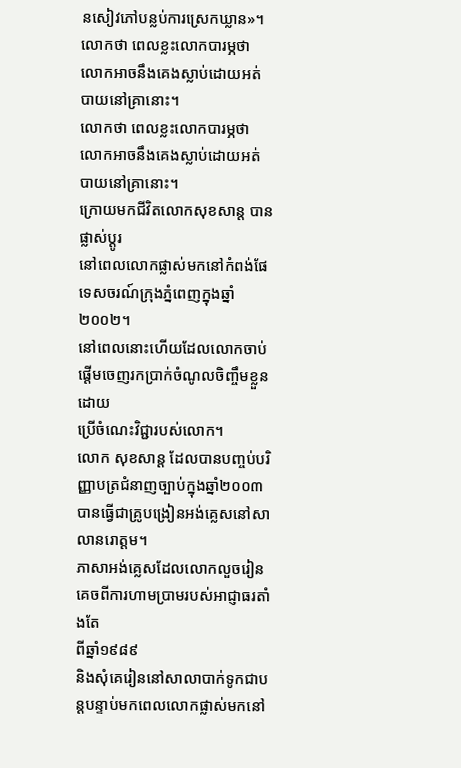នសៀវភៅបន្លប់ការស្រេកឃ្លាន»។
លោកថា ពេលខ្លះលោកបារម្ភថា លោកអាចនឹងគេងស្លាប់ដោយអត់បាយនៅគ្រានោះ។
លោកថា ពេលខ្លះលោកបារម្ភថា លោកអាចនឹងគេងស្លាប់ដោយអត់បាយនៅគ្រានោះ។
ក្រោយមកជីវិតលោកសុខសាន្ត បានផ្លាស់ប្ដូរ
នៅពេលលោកផ្លាស់មកនៅកំពង់ផែទេសចរណ៍ក្រុងភ្នំពេញក្នុងឆ្នាំ២០០២។
នៅពេលនោះហើយដែលលោកចាប់ផ្ដើមចេញរកប្រាក់ចំណូលចិញ្ចឹមខ្លួនដោយ
ប្រើចំណេះវិជ្ជារបស់លោក។
លោក សុខសាន្ត ដែលបានបញ្ចប់បរិញ្ញាបត្រជំនាញច្បាប់ក្នុងឆ្នាំ២០០៣
បានធ្វើជាគ្រូបង្រៀនអង់គ្លេសនៅសាលានរោត្តម។
ភាសាអង់គ្លេសដែលលោកលួចរៀនគេចពីការហាមប្រាមរបស់អាជ្ញាធរតាំងតែ
ពីឆ្នាំ១៩៨៩
និងសុំគេរៀននៅសាលាបាក់ទូកជាបន្តបន្ទាប់មកពេលលោកផ្លាស់មកនៅ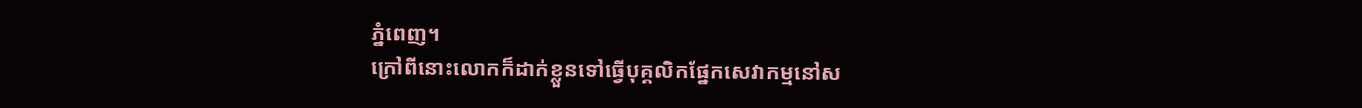ភ្នំពេញ។
ក្រៅពីនោះលោកក៏ដាក់ខ្លួនទៅធ្វើបុគ្គលិកផ្នែកសេវាកម្មនៅស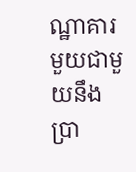ណ្ឋាគារ
មួយជាមួយនឹងប្រា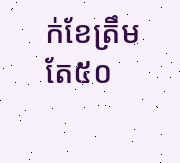ក់ខែត្រឹមតែ៥០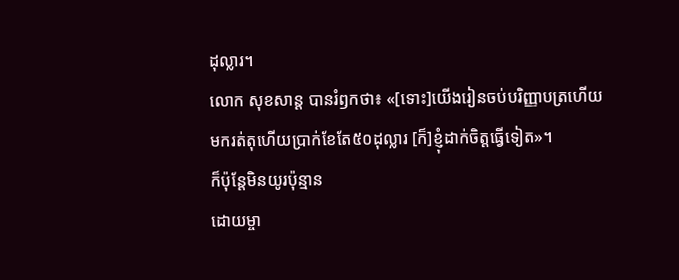ដុល្លារ។
លោក សុខសាន្ត បានរំឭកថា៖ «[ទោះ]យើងរៀនចប់បរិញ្ញាបត្រហើយ
មករត់តុហើយប្រាក់ខែតែ៥០ដុល្លារ [ក៏]ខ្ញុំដាក់ចិត្តធ្វើទៀត»។
ក៏ប៉ុន្តែមិនយូរប៉ុន្មាន
ដោយម្ចា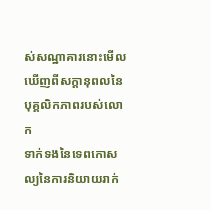ស់សណ្ឋាគារនោះមើលឃើញពីសក្ដានុពលនៃបុគ្គលិកភាពរបស់លោក
ទាក់ទងនៃទេពកោសល្យនៃការនិយាយរាក់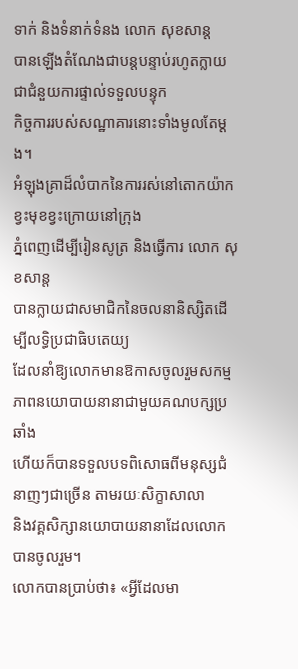ទាក់ និងទំនាក់ទំនង លោក សុខសាន្ត
បានឡើងតំណែងជាបន្តបន្ទាប់រហូតក្លាយជាជំនួយការផ្ទាល់ទទួលបន្ទុក
កិច្ចការរបស់សណ្ឋាគារនោះទាំងមូលតែម្ដង។
អំឡុងគ្រាដ៏លំបាកនៃការរស់នៅតោកយ៉ាកខ្វះមុខខ្វះក្រោយនៅក្រុង
ភ្នំពេញដើម្បីរៀនសូត្រ និងធ្វើការ លោក សុខសាន្ត
បានក្លាយជាសមាជិកនៃចលនានិស្សិតដើម្បីលទ្ធិប្រជាធិបតេយ្យ
ដែលនាំឱ្យលោកមានឱកាសចូលរួមសកម្មភាពនយោបាយនានាជាមួយគណបក្សប្រឆាំង
ហើយក៏បានទទួលបទពិសោធពីមនុស្សជំនាញៗជាច្រើន តាមរយៈសិក្ខាសាលា
និងវគ្គសិក្សានយោបាយនានាដែលលោកបានចូលរួម។
លោកបានប្រាប់ថា៖ «អ្វីដែលមា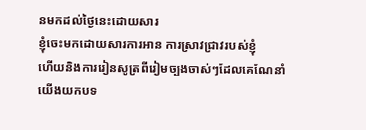នមកដល់ថ្ងៃនេះដោយសារ
ខ្ញុំចេះមកដោយសារការអាន ការស្រាវជ្រាវរបស់ខ្ញុំ
ហើយនិងការរៀនសូត្រពីរៀមច្បងចាស់ៗដែលគេណែនាំ
យើងយកបទ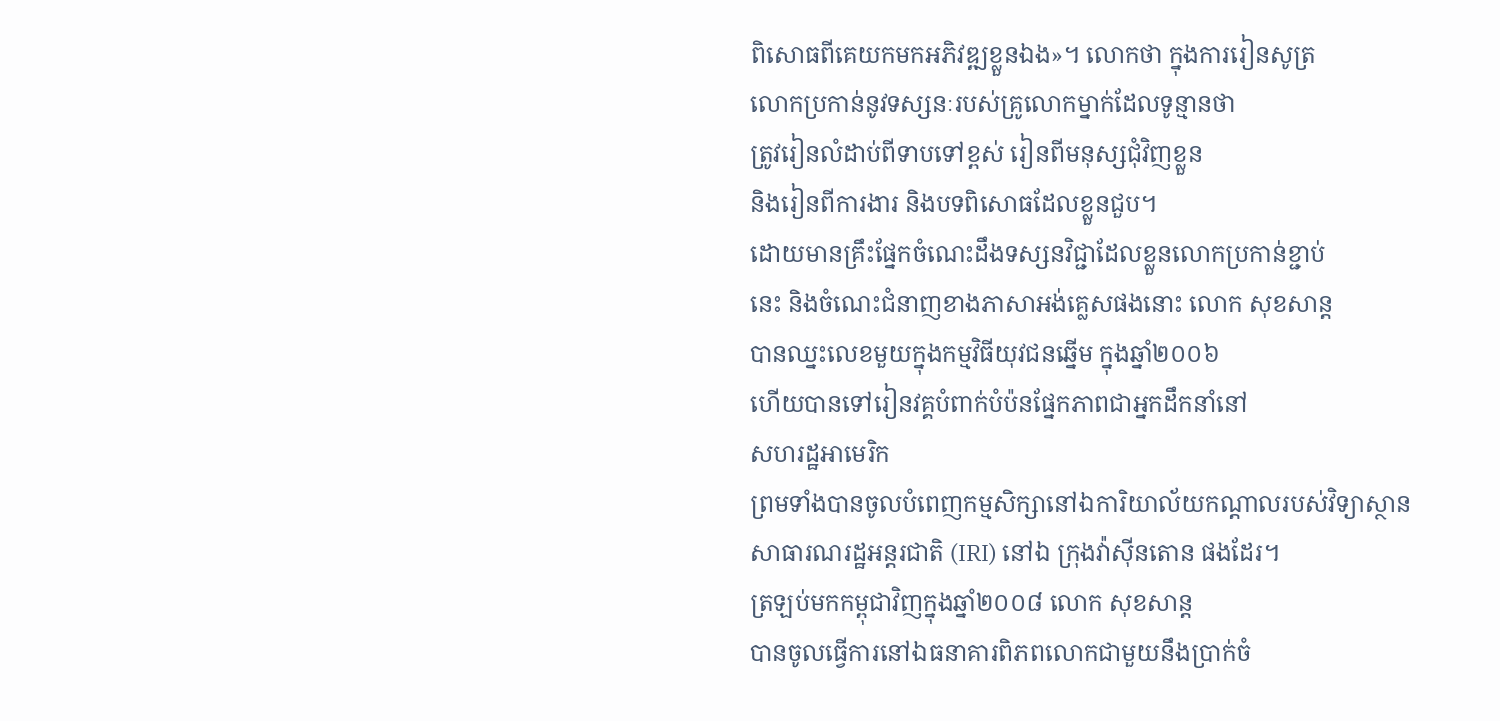ពិសោធពីគេយកមកអភិវឌ្ឍខ្លួនឯង»។ លោកថា ក្នុងការរៀនសូត្រ
លោកប្រកាន់នូវទស្សនៈរបស់គ្រូលោកម្នាក់ដែលទូន្មានថា
ត្រូវរៀនលំដាប់ពីទាបទៅខ្ពស់ រៀនពីមនុស្សជុំវិញខ្លួន
និងរៀនពីការងារ និងបទពិសោធដែលខ្លួនជួប។
ដោយមានគ្រឹះផ្នែកចំណេះដឹងទស្សនវិជ្ជាដែលខ្លួនលោកប្រកាន់ខ្ជាប់
នេះ និងចំណេះជំនាញខាងភាសាអង់គ្លេសផងនោះ លោក សុខសាន្ត
បានឈ្នះលេខមួយក្នុងកម្មវិធីយុវជនឆ្នើម ក្នុងឆ្នាំ២០០៦
ហើយបានទៅរៀនវគ្គបំពាក់បំប៉នផ្នែកភាពជាអ្នកដឹកនាំនៅ
សហរដ្ឋអាមេរិក
ព្រមទាំងបានចូលបំពេញកម្មសិក្សានៅឯការិយាល័យកណ្ដាលរបស់វិទ្យាស្ថាន
សាធារណរដ្ឋអន្តរជាតិ (IRI) នៅឯ ក្រុងវ៉ាស៊ីនតោន ផងដែរ។
ត្រឡប់មកកម្ពុជាវិញក្នុងឆ្នាំ២០០៨ លោក សុខសាន្ត
បានចូលធ្វើការនៅឯធនាគារពិភពលោកជាមួយនឹងប្រាក់ចំ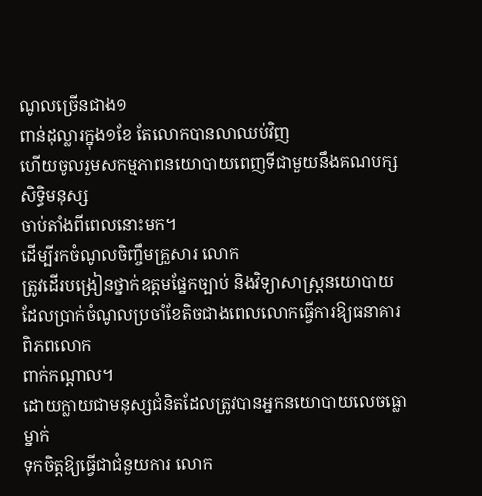ណូលច្រើនជាង១
ពាន់ដុល្លារក្នុង១ខែ តែលោកបានលាឈប់វិញ
ហើយចូលរួមសកម្មភាពនយោបាយពេញទីជាមួយនឹងគណបក្សសិទ្ធិមនុស្ស
ចាប់តាំងពីពេលនោះមក។
ដើម្បីរកចំណូលចិញ្ចឹមគ្រួសារ លោក
ត្រូវដើរបង្រៀនថ្នាក់ឧត្តមផ្នែកច្បាប់ និងវិទ្យាសាស្ត្រនយោបាយ
ដែលប្រាក់ចំណូលប្រចាំខែតិចជាងពេលលោកធ្វើការឱ្យធនាគារពិភពលោក
ពាក់កណ្ដាល។
ដោយក្លាយជាមនុស្សជំនិតដែលត្រូវបានអ្នកនយោបាយលេចធ្លោម្នាក់
ទុកចិត្តឱ្យធ្វើជាជំនួយការ លោក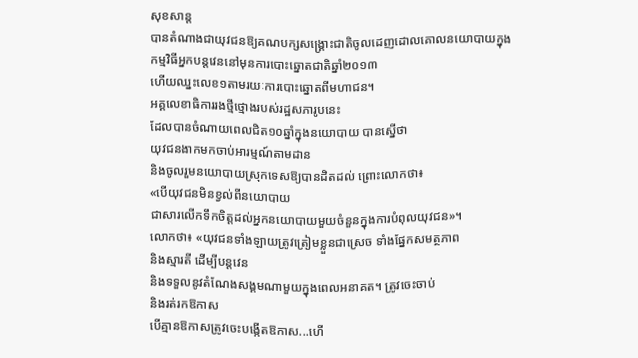សុខសាន្ត
បានតំណាងជាយុវជនឱ្យគណបក្សសង្គ្រោះជាតិចូលដេញដោលគោលនយោបាយក្នុង
កម្មវិធីអ្នកបន្តវេននៅមុនការបោះឆ្នោតជាតិឆ្នាំ២០១៣
ហើយឈ្នះលេខ១តាមរយៈការបោះឆ្នោតពីមហាជន។
អគ្គលេខាធិការរងថ្មីថ្មោងរបស់រដ្ឋសភារូបនេះ
ដែលបានចំណាយពេលជិត១០ឆ្នាំក្នុងនយោបាយ បានស្នើថា
យុវជនងាកមកចាប់អារម្មណ៍តាមដាន
និងចូលរួមនយោបាយស្រុកទេសឱ្យបានដិតដល់ ព្រោះលោកថា៖
«បើយុវជនមិនខ្វល់ពីនយោបាយ
ជាសារលើកទឹកចិត្តដល់អ្នកនយោបាយមួយចំនួនក្នុងការបំពុលយុវជន»។
លោកថា៖ «យុវជនទាំងឡាយត្រូវត្រៀមខ្លួនជាស្រេច ទាំងផ្នែកសមត្ថភាព
និងស្មារតី ដើម្បីបន្តវេន
និងទទួលនូវតំណែងសង្គមណាមួយក្នុងពេលអនាគត។ ត្រូវចេះចាប់
និងរត់រកឱកាស
បើគ្មានឱកាសត្រូវចេះបង្កើតឱកាស...ហើ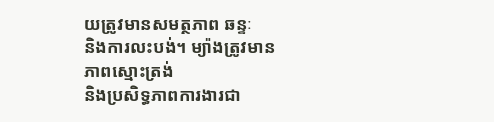យត្រូវមានសមត្ថភាព ឆន្ទៈ
និងការលះបង់។ ម្យ៉ាងត្រូវមានភាពស្មោះត្រង់
និងប្រសិទ្ធភាពការងារជា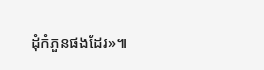ដុំកំភួនផងដែរ»៕